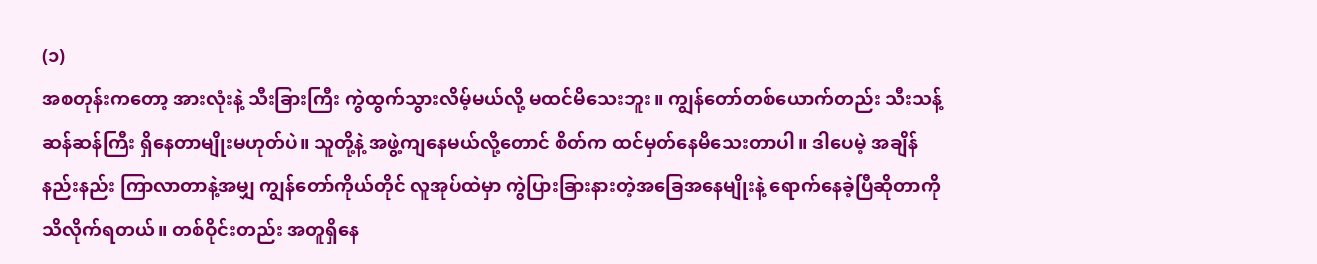(၁)
အစတုန်းကတော့ အားလုံးနဲ့ သီးခြားကြီး ကွဲထွက်သွားလိမ့်မယ်လို့ မထင်မိသေးဘူး။ ကျွန်တော်တစ်ယောက်တည်း သီးသန့် ဆန်ဆန်ကြီး ရှိနေတာမျိုးမဟုတ်ပဲ။ သူတို့နဲ့ အဖွဲ့ကျနေမယ်လို့တောင် စိတ်က ထင်မှတ်နေမိသေးတာပါ။ ဒါပေမဲ့ အချိန်နည်းနည်း ကြာလာတာနဲ့အမျှ ကျွန်တော်ကိုယ်တိုင် လူအုပ်ထဲမှာ ကွဲပြားခြားနားတဲ့အခြေအနေမျိုးနဲ့ ရောက်နေခဲ့ပြီဆိုတာကို သိလိုက်ရတယ်။ တစ်ဝိုင်းတည်း အတူရှိနေ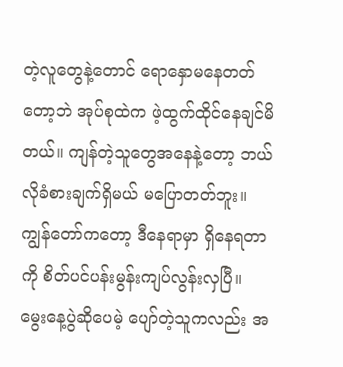တဲ့လူတွေနဲ့တောင် ရောနှောမနေတတ်တော့ဘဲ အုပ်စုထဲက ဖဲ့ထွက်ထိုင်နေချင်မိတယ်။ ကျန်တဲ့သူတွေအနေနဲ့တော့ ဘယ်လိုခံစားချက်ရှိမယ် မပြောတတ်ဘူး။ ကျွန်တော်ကတော့ ဒီနေရာမှာ ရှိနေရတာကို စိတ်ပင်ပန်းမွန်းကျပ်လွန်းလှပြီ။
မွေးနေ့ပွဲဆိုပေမဲ့ ပျော်တဲ့သူကလည်း အ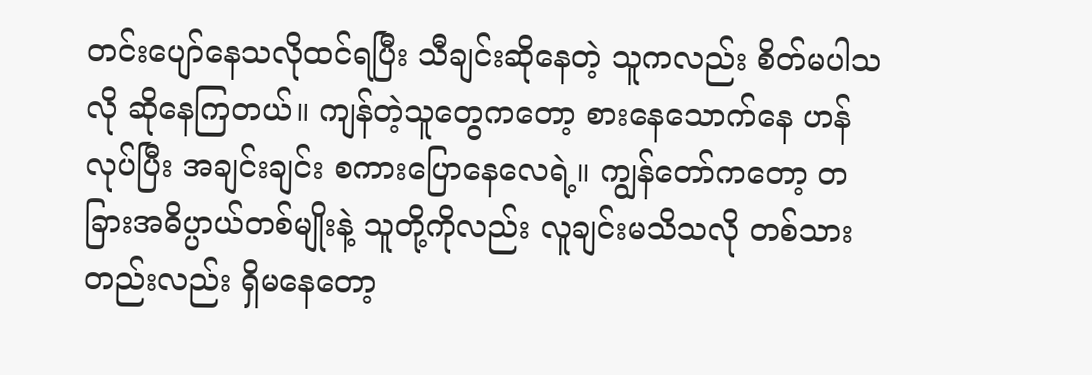တင်းပျော်နေသလိုထင်ရပြီး သီချင်းဆိုနေတဲ့ သူကလည်း စိတ်မပါသလို ဆိုနေကြတယ်။ ကျန်တဲ့သူတွေကတော့ စားနေသောက်နေ ဟန်လုပ်ပြီး အချင်းချင်း စကားပြောနေလေရဲ့။ ကျွန်တော်ကတော့ တခြားအဓိပ္ပာယ်တစ်မျိုးနဲ့ သူတို့ကိုလည်း လူချင်းမသိသလို တစ်သားတည်းလည်း ရှိမနေတော့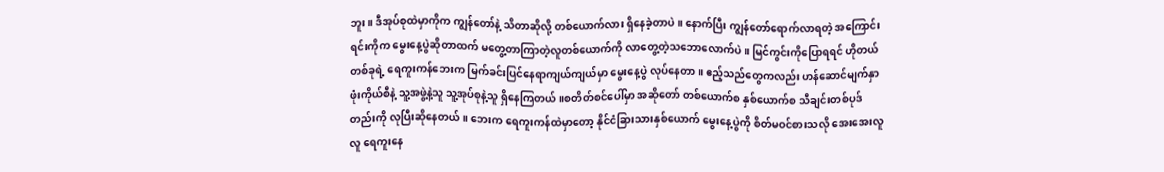ဘူး။ ဒီအုပ်စုထဲမှာကိုက ကျွန်တော်နဲ့ သိတာဆိုလို့ တစ်ယောက်လား ရှိနေခဲ့တာပဲ။ နောက်ပြီး ကျွန်တော်ရောက်လာရတဲ့ အကြောင်းရင်းကိုက မွေးနေ့ပွဲဆိုတာထက် မတွေ့တာကြာတဲ့လူတစ်ယောက်ကို လာတွေ့တဲ့သဘောလောက်ပဲ။ မြင်ကွင်းကိုပြောရရင် ဟိုတယ်တစ်ခုရဲ့ ရေကူးကန်ဘေးက မြက်ခင်းပြင်နေရာကျယ်ကျယ်မှာ မွေးနေ့ပွဲ လုပ်နေတာ။ ဧည့်သည်တွေကလည်း ဟန်ဆောင်မျက်နှာဖုံးကိုယ်စီနဲ့ သူ့အဖွဲ့နဲ့သူ သူ့အုပ်စုနဲ့သူ ရှိနေကြတယ်။စတိတ်စင်ပေါ်မှာ အဆိုတော် တစ်ယောက်စ နှစ်ယောက်စ သီချင်းတစ်ပုဒ်တည်းကို လုပြီးဆိုနေတယ်။ ဘေးက ရေကူးကန်ထဲမှာတော့ နိုင်ငံခြားသားနှစ်ယောက် မွေးနေ့ပွဲကို စိတ်မဝင်စားသလို အေးအေးလူလူ ရေကူးနေ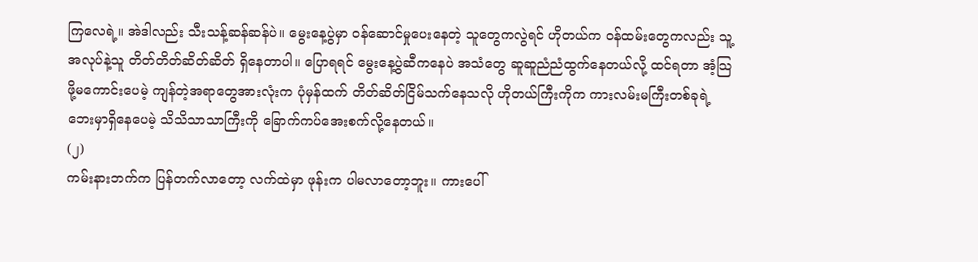ကြလေရဲ့။ အဲဒါလည်း သီးသန့်ဆန်ဆန်ပဲ။ မွေးနေ့ပွဲမှာ ဝန်ဆောင်မှုပေးနေတဲ့ သူတွေကလွဲရင် ဟိုတယ်က ဝန်ထမ်းတွေကလည်း သူ့အလုပ်နဲ့သူ တိတ်တိတ်ဆိတ်ဆိတ် ရှိနေတာပါ။ ပြောရရင် မွေးနေ့ပွဲဆီကနေပဲ အသံတွေ ဆူဆူညံညံထွက်နေတယ်လို့ ထင်ရတာ အံ့သြဖို့မကောင်းပေမဲ့ ကျန်တဲ့အရာတွေအားလုံးက ပုံမှန်ထက် တိတ်ဆိတ်ငြိမ်သက်နေသလို ဟိုတယ်ကြီးကိုက ကားလမ်းမကြီးတစ်ခုရဲ့ ဘေးမှာရှိနေပေမဲ့ သိသိသာသာကြီးကို ခြောက်ကပ်အေးစက်လို့နေတယ်။
(၂)
ကမ်းနားဘက်က ပြန်တက်လာတော့ လက်ထဲမှာ ဖုန်းက ပါမလာတော့ဘူး။ ကားပေါ်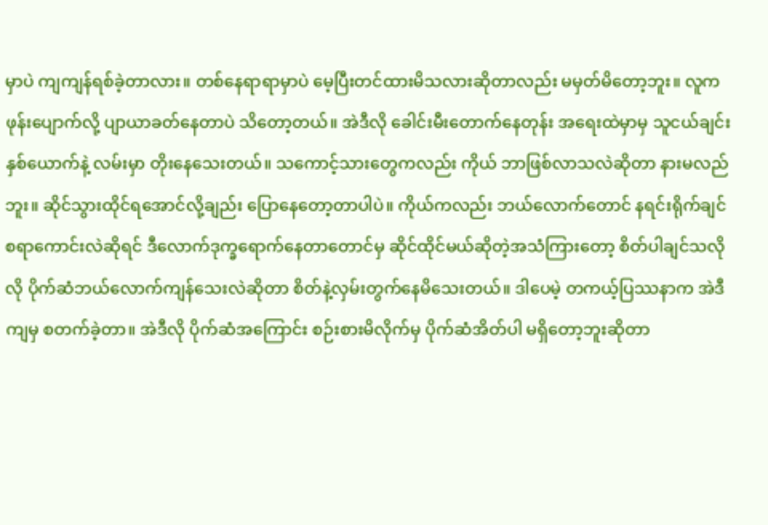မှာပဲ ကျကျန်ရစ်ခဲ့တာလား။ တစ်နေရာရာမှာပဲ မေ့ပြီးတင်ထားမိသလားဆိုတာလည်း မမှတ်မိတော့ဘူး။ လူက ဖုန်းပျောက်လို့ ပျာယာခတ်နေတာပဲ သိတော့တယ်။ အဲဒီလို ခေါင်းမီးတောက်နေတုန်း အရေးထဲမှာမှ သူငယ်ချင်းနှစ်ယောက်နဲ့ လမ်းမှာ တိုးနေသေးတယ်။ သကောင့်သားတွေကလည်း ကိုယ် ဘာဖြစ်လာသလဲဆိုတာ နားမလည်ဘူး။ ဆိုင်သွားထိုင်ရအောင်လို့ချည်း ပြောနေတော့တာပါပဲ။ ကိုယ်ကလည်း ဘယ်လောက်တောင် နရင်းရိုက်ချင်စရာကောင်းလဲဆိုရင် ဒီလောက်ဒုက္ခရောက်နေတာတောင်မှ ဆိုင်ထိုင်မယ်ဆိုတဲ့အသံကြားတော့ စိတ်ပါချင်သလိုလို ပိုက်ဆံဘယ်လောက်ကျန်သေးလဲဆိုတာ စိတ်နဲ့လှမ်းတွက်နေမိသေးတယ်။ ဒါပေမဲ့ တကယ့်ပြဿနာက အဲဒီကျမှ စတက်ခဲ့တာ။ အဲဒီလို ပိုက်ဆံအကြောင်း စဉ်းစားမိလိုက်မှ ပိုက်ဆံအိတ်ပါ မရှိတော့ဘူးဆိုတာ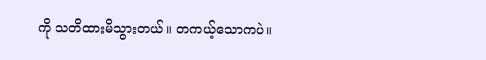ကို သတိထားမိသွားတယ်။ တကယ့်သောကပဲ။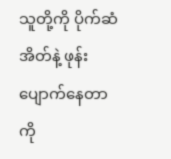သူတို့ကို ပိုက်ဆံအိတ်နဲ့ ဖုန်းပျောက်နေတာကို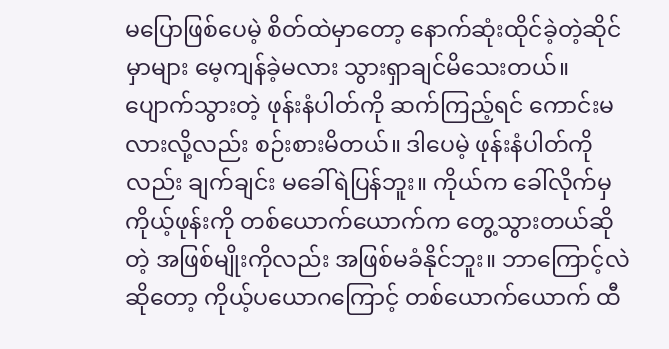မပြောဖြစ်ပေမဲ့ စိတ်ထဲမှာတော့ နောက်ဆုံးထိုင်ခဲ့တဲ့ဆိုင်မှာများ မေ့ကျန်ခဲ့မလား သွားရှာချင်မိသေးတယ်။ ပျောက်သွားတဲ့ ဖုန်းနံပါတ်ကို ဆက်ကြည့်ရင် ကောင်းမလားလို့လည်း စဉ်းစားမိတယ်။ ဒါပေမဲ့ ဖုန်းနံပါတ်ကိုလည်း ချက်ချင်း မခေါ်ရဲပြန်ဘူး။ ကိုယ်က ခေါ်လိုက်မှ ကိုယ့်ဖုန်းကို တစ်ယောက်ယောက်က တွေ့သွားတယ်ဆိုတဲ့ အဖြစ်မျိုးကိုလည်း အဖြစ်မခံနိုင်ဘူး။ ဘာကြောင့်လဲဆိုတော့ ကိုယ့်ပယောဂကြောင့် တစ်ယောက်ယောက် ထီ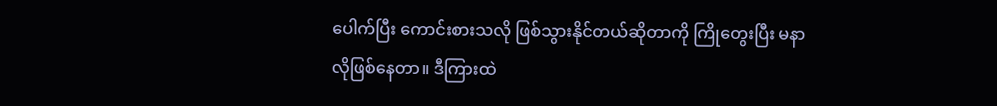ပေါက်ပြီး ကောင်းစားသလို ဖြစ်သွားနိုင်တယ်ဆိုတာကို ကြိုတွေးပြီး မနာလိုဖြစ်နေတာ။ ဒီကြားထဲ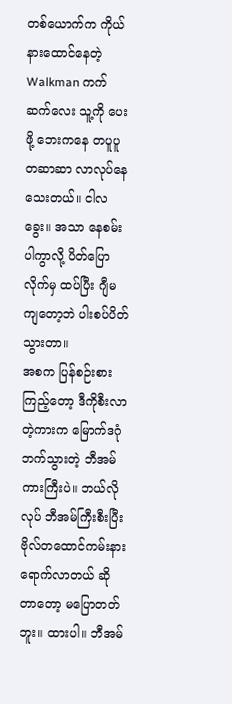တစ်ယောက်က ကိုယ် နားထောင်နေတဲ့ Walkman ကက်ဆက်လေး သူ့ကို ပေးဖို့ ဘေးကနေ တပူပူတဆာဆာ လာလုပ်နေသေးတယ်။ ငါလခွေး။ အသာ နေစမ်းပါကွာလို့ ပိတ်ပြောလိုက်မှ ထပ်ပြီး ဂျီမကျတော့ဘဲ ပါးစပ်ပိတ်သွားတာ။
အစက ပြန်စဉ်းစားကြည့်တော့ ဒီကိုစီးလာတဲ့ကားက မြောက်ဒဂုံဘက်သွားတဲ့ ဘီအမ်ကားကြီးပဲ။ ဘယ်လိုလုပ် ဘီအမ်ကြီးစီးပြီး ဗိုလ်တထောင်ကမ်းနားရောက်လာတယ် ဆိုတာတော့ မပြောတတ်ဘူး။ ထားပါ။ ဘီအမ်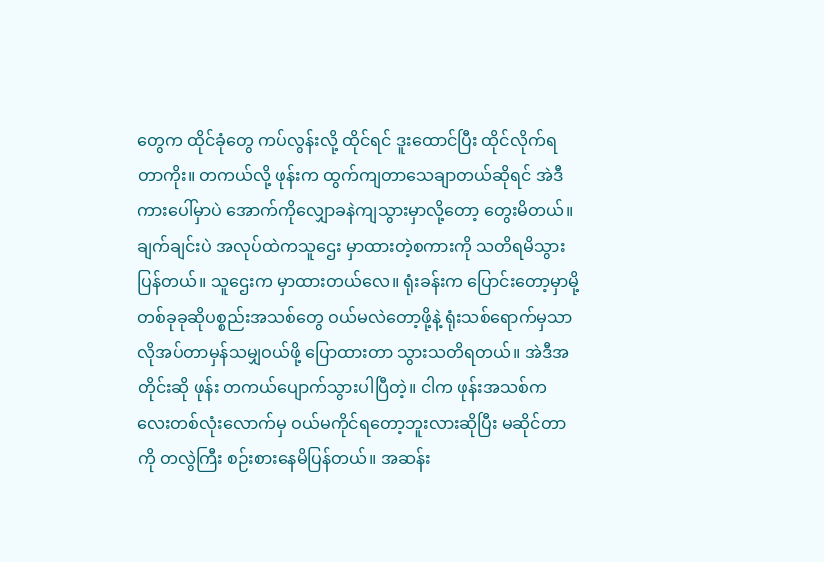တွေက ထိုင်ခုံတွေ ကပ်လွန်းလို့ ထိုင်ရင် ဒူးထောင်ပြီး ထိုင်လိုက်ရတာကိုး။ တကယ်လို့ ဖုန်းက ထွက်ကျတာသေချာတယ်ဆိုရင် အဲဒီကားပေါ်မှာပဲ အောက်ကိုလျှောခနဲကျသွားမှာလို့တော့ တွေးမိတယ်။ ချက်ချင်းပဲ အလုပ်ထဲကသူဌေး မှာထားတဲ့စကားကို သတိရမိသွားပြန်တယ်။ သူဌေးက မှာထားတယ်လေ။ ရုံးခန်းက ပြောင်းတော့မှာမို့ တစ်ခုခုဆိုပစ္စည်းအသစ်တွေ ဝယ်မလဲတော့ဖို့နဲ့ ရုံးသစ်ရောက်မှသာ လိုအပ်တာမှန်သမျှဝယ်ဖို့ ပြောထားတာ သွားသတိရတယ်။ အဲဒီအတိုင်းဆို ဖုန်း တကယ်ပျောက်သွားပါပြီတဲ့။ ငါက ဖုန်းအသစ်ကလေးတစ်လုံးလောက်မှ ဝယ်မကိုင်ရတော့ဘူးလားဆိုပြီး မဆိုင်တာကို တလွဲကြီး စဉ်းစားနေမိပြန်တယ်။ အဆန်း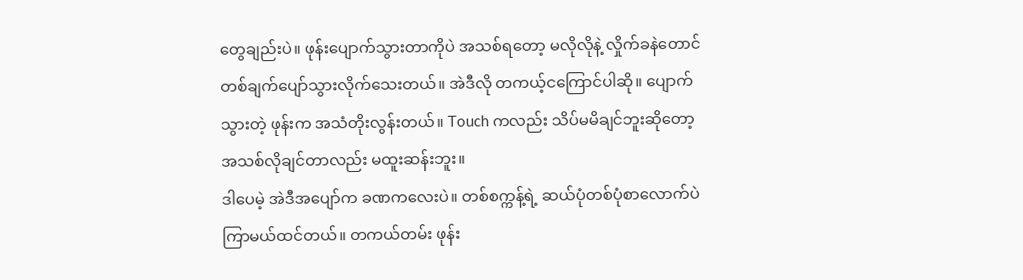တွေချည်းပဲ။ ဖုန်းပျောက်သွားတာကိုပဲ အသစ်ရတော့ မလိုလိုနဲ့ လှိုက်ခနဲတောင် တစ်ချက်ပျော်သွားလိုက်သေးတယ်။ အဲဒီလို တကယ့်ငကြောင်ပါဆို။ ပျောက်သွားတဲ့ ဖုန်းက အသံတိုးလွန်းတယ်။ Touch ကလည်း သိပ်မမိချင်ဘူးဆိုတော့ အသစ်လိုချင်တာလည်း မထူးဆန်းဘူး။
ဒါပေမဲ့ အဲဒီအပျော်က ခဏကလေးပဲ။ တစ်စက္ကန့်ရဲ့ ဆယ်ပုံတစ်ပုံစာလောက်ပဲ ကြာမယ်ထင်တယ်။ တကယ်တမ်း ဖုန်း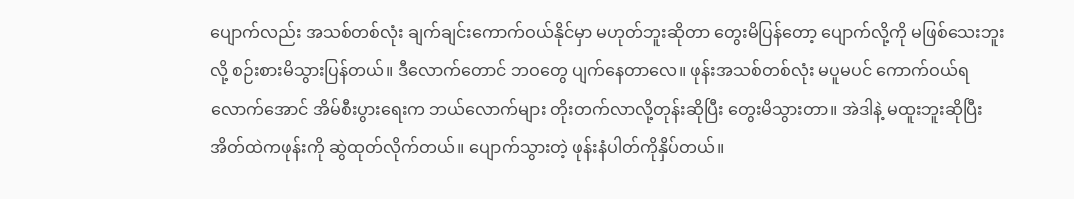ပျောက်လည်း အသစ်တစ်လုံး ချက်ချင်းကောက်ဝယ်နိုင်မှာ မဟုတ်ဘူးဆိုတာ တွေးမိပြန်တော့ ပျောက်လို့ကို မဖြစ်သေးဘူးလို့ စဉ်းစားမိသွားပြန်တယ်။ ဒီလောက်တောင် ဘဝတွေ ပျက်နေတာလေ။ ဖုန်းအသစ်တစ်လုံး မပူမပင် ကောက်ဝယ်ရလောက်အောင် အိမ်စီးပွားရေးက ဘယ်လောက်များ တိုးတက်လာလို့တုန်းဆိုပြီး တွေးမိသွားတာ။ အဲဒါနဲ့ မထူးဘူးဆိုပြီး အိတ်ထဲကဖုန်းကို ဆွဲထုတ်လိုက်တယ်။ ပျောက်သွားတဲ့ ဖုန်းနံပါတ်ကိုနှိပ်တယ်။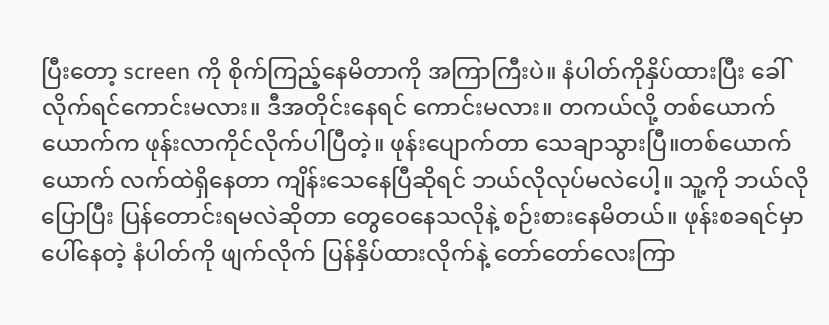ပြီးတော့ screen ကို စိုက်ကြည့်နေမိတာကို အကြာကြီးပဲ။ နံပါတ်ကိုနှိပ်ထားပြီး ခေါ်လိုက်ရင်ကောင်းမလား။ ဒီအတိုင်းနေရင် ကောင်းမလား။ တကယ်လို့ တစ်ယောက်ယောက်က ဖုန်းလာကိုင်လိုက်ပါပြီတဲ့။ ဖုန်းပျောက်တာ သေချာသွားပြီ။တစ်ယောက်ယောက် လက်ထဲရှိနေတာ ကျိန်းသေနေပြီဆိုရင် ဘယ်လိုလုပ်မလဲပေါ့။ သူ့ကို ဘယ်လိုပြောပြီး ပြန်တောင်းရမလဲဆိုတာ တွေဝေနေသလိုနဲ့ စဉ်းစားနေမိတယ်။ ဖုန်းစခရင်မှာပေါ်နေတဲ့ နံပါတ်ကို ဖျက်လိုက် ပြန်နှိပ်ထားလိုက်နဲ့ တော်တော်လေးကြာ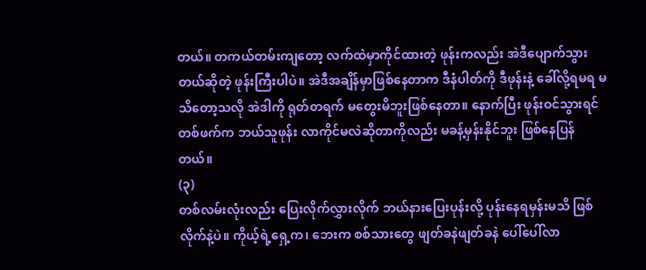တယ်။ တကယ်တမ်းကျတော့ လက်ထဲမှာကိုင်ထားတဲ့ ဖုန်းကလည်း အဲဒီပျောက်သွားတယ်ဆိုတဲ့ ဖုန်းကြီးပါပဲ။ အဲဒီအချိန်မှာဖြစ်နေတာက ဒီနံပါတ်ကို ဒီဖုန်းနဲ့ ခေါ်လို့ရမရ မသိတော့သလို အဲဒါကို ရုတ်တရက် မတွေးမိဘူးဖြစ်နေတာ။ နောက်ပြီး ဖုန်းဝင်သွားရင် တစ်ဖက်က ဘယ်သူဖုန်း လာကိုင်မလဲဆိုတာကိုလည်း မခန့်မှန်းနိုင်ဘူး ဖြစ်နေပြန်တယ်။
(၃)
တစ်လမ်းလုံးလည်း ပြေးလိုက်လွှားလိုက် ဘယ်နားပြေးပုန်းလို့ ပုန်းနေရမှန်းမသိ ဖြစ်လိုက်နဲ့ပဲ။ ကိုယ့်ရဲ့ရှေ့က၊ ဘေးက စစ်သားတွေ ဖျတ်ခနဲဖျတ်ခနဲ ပေါ်ပေါ်လာ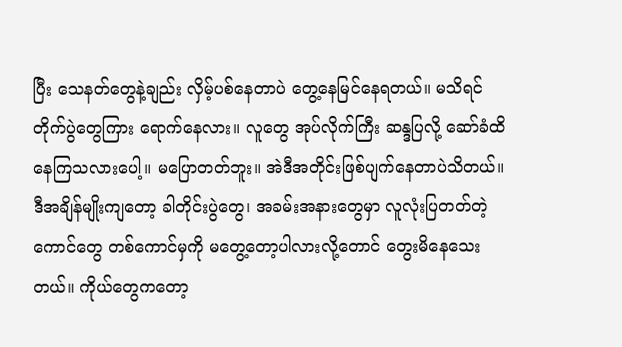ပြီး သေနတ်တွေနဲ့ချည်း လှိမ့်ပစ်နေတာပဲ တွေ့နေမြင်နေရတယ်။ မသိရင် တိုက်ပွဲတွေကြား ရောက်နေလား။ လူတွေ အုပ်လိုက်ကြီး ဆန္ဒပြလို့ ဆော်ခံထိနေကြသလားပေါ့။ မပြောတတ်ဘူး။ အဲဒီအတိုင်းဖြစ်ပျက်နေတာပဲသိတယ်။ ဒီအချိန်မျိုးကျတော့ ခါတိုင်းပွဲတွေ၊ အခမ်းအနားတွေမှာ လူလုံးပြတတ်တဲ့ကောင်တွေ တစ်ကောင်မှကို မတွေ့တော့ပါလားလို့တောင် တွေးမိနေသေးတယ်။ ကိုယ်တွေကတော့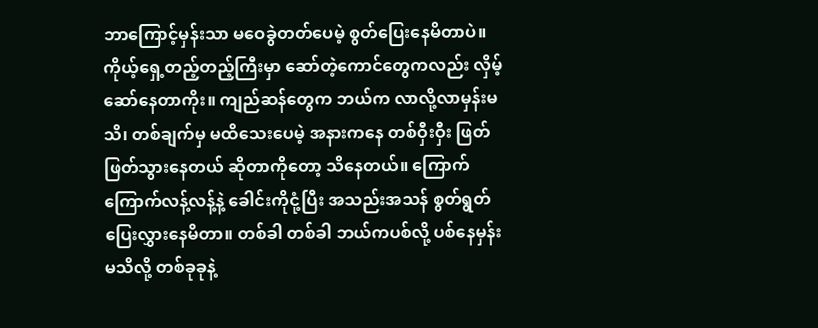ဘာကြောင့်မှန်းသာ မဝေခွဲတတ်ပေမဲ့ စွတ်ပြေးနေမိတာပဲ။ ကိုယ့်ရှေ့တည့်တည့်ကြီးမှာ ဆော်တဲ့ကောင်တွေကလည်း လှိမ့်ဆော်နေတာကိုး။ ကျည်ဆန်တွေက ဘယ်က လာလို့လာမှန်းမသိ၊ တစ်ချက်မှ မထိသေးပေမဲ့ အနားကနေ တစ်ဝှီးဝှီး ဖြတ်ဖြတ်သွားနေတယ် ဆိုတာကိုတော့ သိနေတယ်။ ကြောက်ကြောက်လန့်လန့်နဲ့ ခေါင်းကိုငုံ့ပြီး အသည်းအသန် စွတ်ရွတ်ပြေးလွှားနေမိတာ။ တစ်ခါ တစ်ခါ ဘယ်ကပစ်လို့ ပစ်နေမှန်းမသိလို့ တစ်ခုခုနဲ့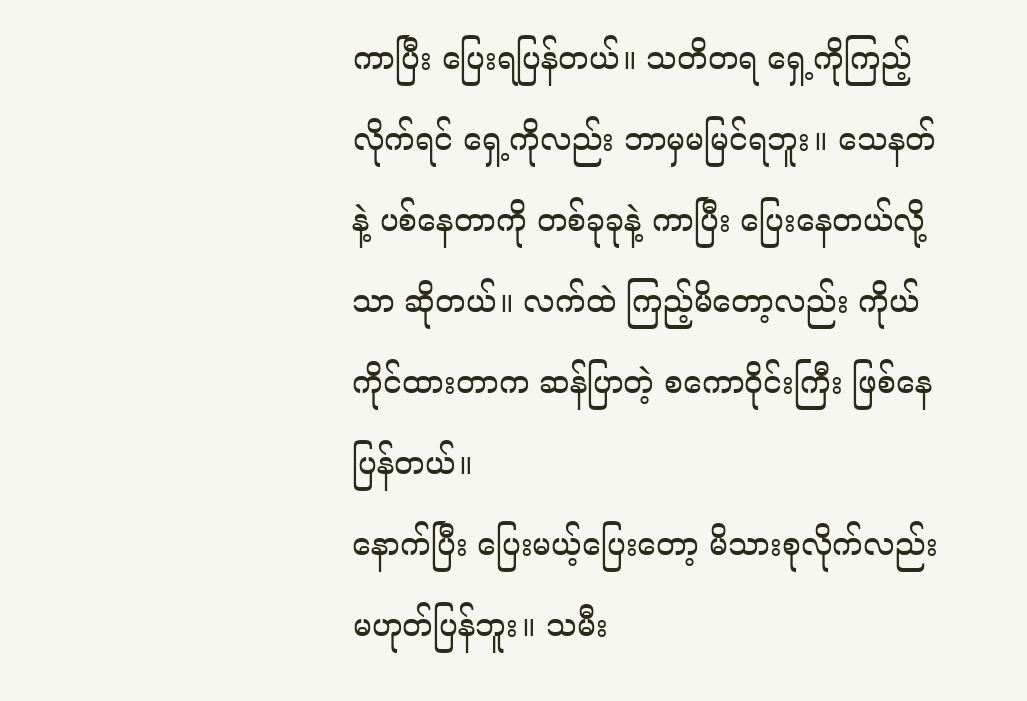ကာပြီး ပြေးရပြန်တယ်။ သတိတရ ရှေ့ကိုကြည့်လိုက်ရင် ရှေ့ကိုလည်း ဘာမှမမြင်ရဘူး။ သေနတ်နဲ့ ပစ်နေတာကို တစ်ခုခုနဲ့ ကာပြီး ပြေးနေတယ်လို့သာ ဆိုတယ်။ လက်ထဲ ကြည့်မိတော့လည်း ကိုယ်ကိုင်ထားတာက ဆန်ပြာတဲ့ စကောဝိုင်းကြီး ဖြစ်နေပြန်တယ်။
နောက်ပြီး ပြေးမယ့်ပြေးတော့ မိသားစုလိုက်လည်း မဟုတ်ပြန်ဘူး။ သမီး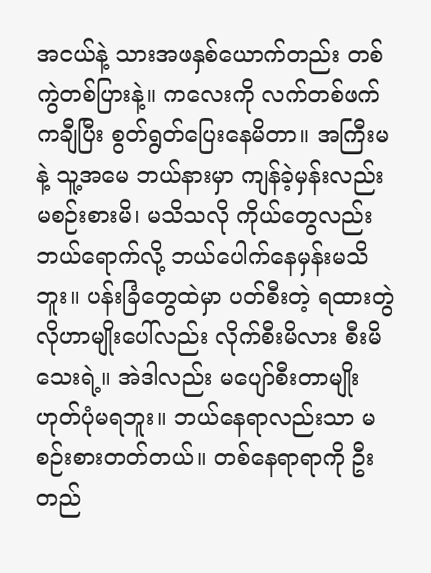အငယ်နဲ့ သားအဖနှစ်ယောက်တည်း တစ်ကွဲတစ်ပြားနဲ့။ ကလေးကို လက်တစ်ဖက်ကချီပြီး စွတ်ရွတ်ပြေးနေမိတာ။ အကြီးမနဲ့ သူ့အမေ ဘယ်နားမှာ ကျန်ခဲ့မှန်းလည်း မစဉ်းစားမိ၊ မသိသလို ကိုယ်တွေလည်း ဘယ်ရောက်လို့ ဘယ်ပေါက်နေမှန်းမသိဘူး။ ပန်းခြံတွေထဲမှာ ပတ်စီးတဲ့ ရထားတွဲလိုဟာမျိုးပေါ်လည်း လိုက်စီးမိလား စီးမိသေးရဲ့။ အဲဒါလည်း မပျော်စီးတာမျိုး ဟုတ်ပုံမရဘူး။ ဘယ်နေရာလည်းသာ မစဉ်းစားတတ်တယ်။ တစ်နေရာရာကို ဦးတည်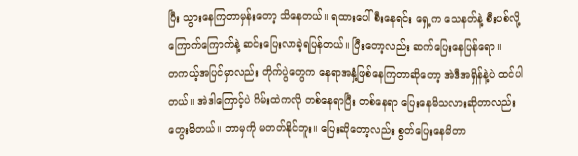ပြီး သွားနေကြတာမှန်းတော့ သိနေတယ်။ ရထားပေါ်စီးနေရင်း ရှေ့က သေနတ်နဲ့ စီးပစ်လို့ ကြောက်ကြောက်နဲ့ ဆင်းပြေးလာခဲ့ရပြန်တယ်။ ပြီးတော့လည်း ဆက်ပြေးနေပြန်ရော။
တကယ့်အပြင်မှာလည်း တိုက်ပွဲတွေက နေရာအနှံ့ဖြစ်နေကြတာဆိုတော့ အဲဒီအရှိန်နဲ့ပဲ ထင်ပါတယ်။ အဲဒါကြောင့်ပဲ ဂိမ်းထဲကလို တစ်နေရာပြီး တစ်နေရာ ပြေးနေမိသလားဆိုတာလည်း တွေးမိတယ်။ ဘာမှကို မတတ်နိုင်ဘူး။ ပြေးဆိုတော့လည်း စွတ်ပြေးနေမိတာ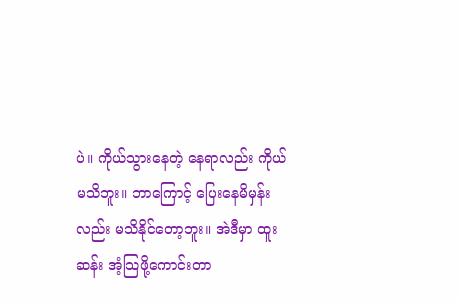ပဲ။ ကိုယ်သွားနေတဲ့ နေရာလည်း ကိုယ်မသိဘူး။ ဘာကြောင့် ပြေးနေမိမှန်းလည်း မသိနိုင်တော့ဘူး။ အဲဒီမှာ ထူးဆန်း အံ့သြဖို့ကောင်းတာ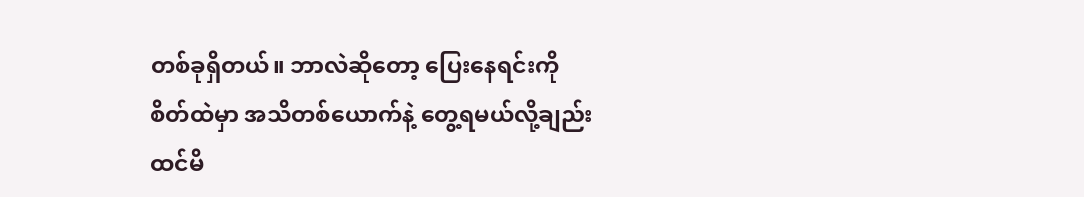တစ်ခုရှိတယ်။ ဘာလဲဆိုတော့ ပြေးနေရင်းကိုစိတ်ထဲမှာ အသိတစ်ယောက်နဲ့ တွေ့ရမယ်လို့ချည်း ထင်မိ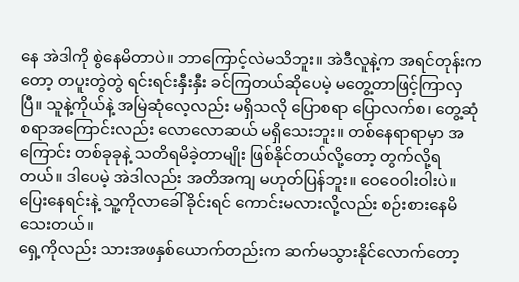နေ အဲဒါကို စွဲနေမိတာပဲ။ ဘာကြောင့်လဲမသိဘူး။ အဲဒီလူနဲ့က အရင်တုန်းကတော့ တပူးတွဲတွဲ ရင်းရင်းနှီးနှီး ခင်ကြတယ်ဆိုပေမဲ့ မတွေ့တာဖြင့်ကြာလှပြီ။ သူနဲ့ကိုယ်နဲ့ အမြဲဆုံလေ့လည်း မရှိသလို ပြောစရာ ပြောလက်စ၊ တွေ့ဆုံစရာအကြောင်းလည်း လောလောဆယ် မရှိသေးဘူး။ တစ်နေရာရာမှာ အကြောင်း တစ်ခုခုနဲ့ သတိရမိခဲ့တာမျိုး ဖြစ်နိုင်တယ်လို့တော့ တွက်လို့ရတယ်။ ဒါပေမဲ့ အဲဒါလည်း အတိအကျ မဟုတ်ပြန်ဘူး။ ဝေဝေ၀ါးဝါးပဲ။ ပြေးနေရင်းနဲ့ သူ့ကိုလာခေါ်ခိုင်းရင် ကောင်းမလားလို့လည်း စဉ်းစားနေမိသေးတယ်။
ရှေ့ကိုလည်း သားအဖနှစ်ယောက်တည်းက ဆက်မသွားနိုင်လောက်တော့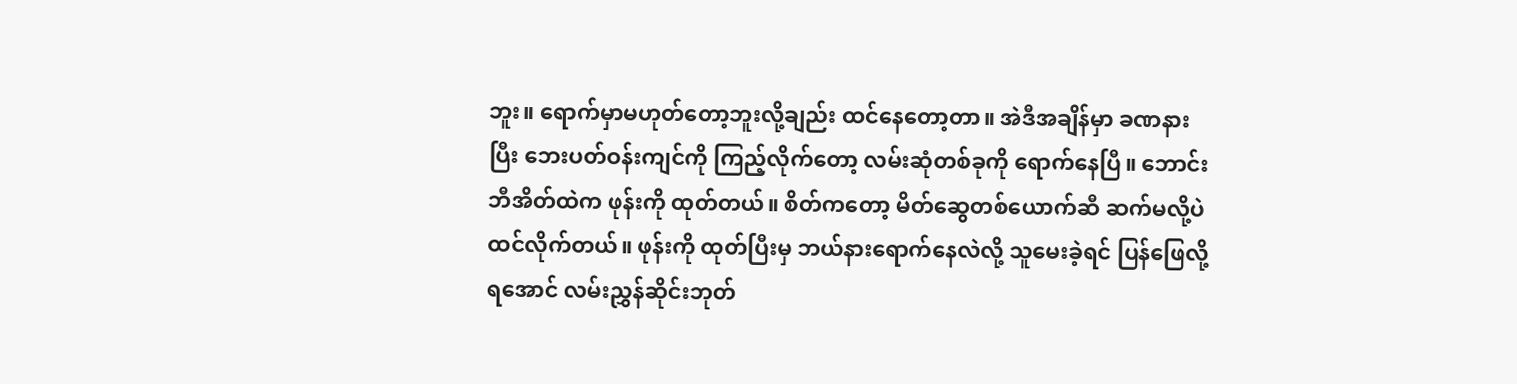ဘူး။ ရောက်မှာမဟုတ်တော့ဘူးလို့ချည်း ထင်နေတော့တာ။ အဲဒီအချိန်မှာ ခဏနားပြီး ဘေးပတ်ဝန်းကျင်ကို ကြည့်လိုက်တော့ လမ်းဆုံတစ်ခုကို ရောက်နေပြီ။ ဘောင်းဘီအိတ်ထဲက ဖုန်းကို ထုတ်တယ်။ စိတ်ကတော့ မိတ်ဆွေတစ်ယောက်ဆီ ဆက်မလို့ပဲ ထင်လိုက်တယ်။ ဖုန်းကို ထုတ်ပြီးမှ ဘယ်နားရောက်နေလဲလို့ သူမေးခဲ့ရင် ပြန်ဖြေလို့ရအောင် လမ်းညွှန်ဆိုင်းဘုတ်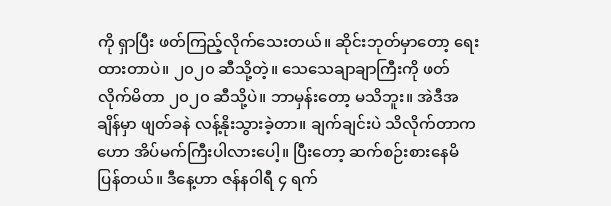ကို ရှာပြီး ဖတ်ကြည့်လိုက်သေးတယ်။ ဆိုင်းဘုတ်မှာတော့ ရေးထားတာပဲ။ ၂၀၂၀ ဆီသို့တဲ့။ သေသေချာချာကြီးကို ဖတ်လိုက်မိတာ ၂၀၂၀ ဆီသို့ပဲ။ ဘာမှန်းတော့ မသိဘူး။ အဲဒီအချိန်မှာ ဖျတ်ခနဲ လန့်နိုးသွားခဲ့တာ။ ချက်ချင်းပဲ သိလိုက်တာက ဟော အိပ်မက်ကြီးပါလားပေါ့။ ပြီးတော့ ဆက်စဉ်းစားနေမိပြန်တယ်။ ဒီနေ့ဟာ ဇန်နဝါရီ ၄ ရက်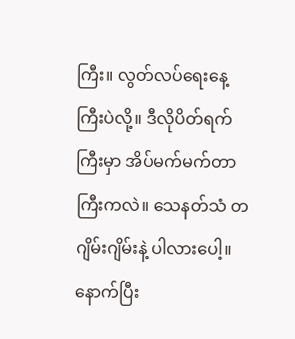ကြီး။ လွတ်လပ်ရေးနေ့ကြီးပဲလို့။ ဒီလိုပိတ်ရက်ကြီးမှာ အိပ်မက်မက်တာကြီးကလဲ။ သေနတ်သံ တဂျိမ်းဂျိမ်းနဲ့ ပါလားပေါ့။ နောက်ပြီး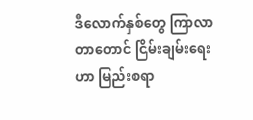ဒီလောက်နှစ်တွေ ကြာလာတာတောင် ငြိမ်းချမ်းရေးဟာ မြည်းစရာ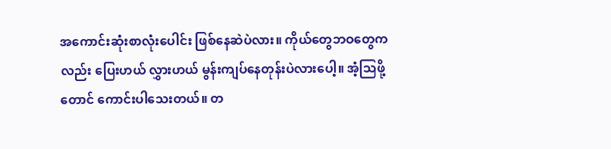အကောင်းဆုံးစာလုံးပေါင်း ဖြစ်နေဆဲပဲလား။ ကိုယ်တွေဘဝတွေကလည်း ပြေးဟယ် လွှားဟယ် မွန်းကျပ်နေတုန်းပဲလားပေါ့။ အံ့သြဖို့တောင် ကောင်းပါသေးတယ်။ တ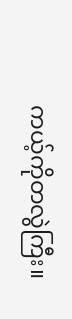ကယ့်ကိုတလွဲကြီး။